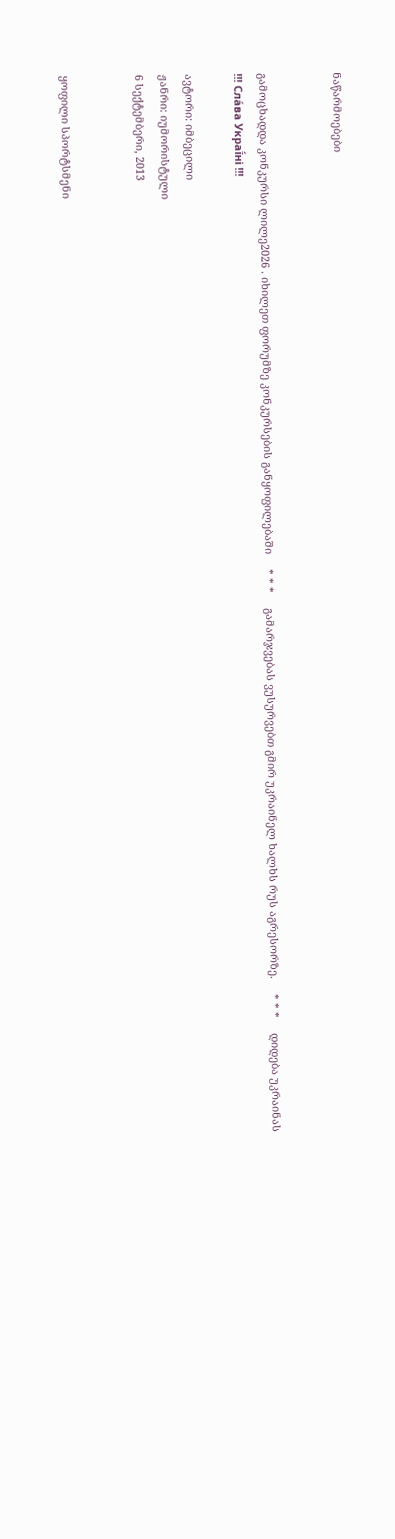ნაწარმოებები


გამოცხადდა კონკურსი ლილე2026 . იხილეთ ფორუმზე კონკურსების განყოფილებაში     * * *     გამარჯვებას ვუსურვებთ გმირ უკრაინელ ხალხს რუს აგრესორზე.     * * *     დიდება უკრაინას !!! Сла́ва Украї́ні !!!

ავტორი: იმბეცილი
ჟანრი: იუმორისტული
6 სექტემბერი, 2013


ყოფილი სპორტსმენი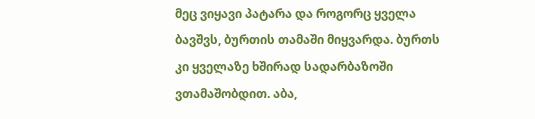მეც ვიყავი პატარა და როგორც ყველა ბავშვს, ბურთის თამაში მიყვარდა. ბურთს კი ყველაზე ხშირად სადარბაზოში ვთამაშობდით. აბა,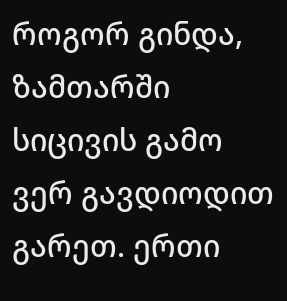როგორ გინდა, ზამთარში სიცივის გამო ვერ გავდიოდით გარეთ. ერთი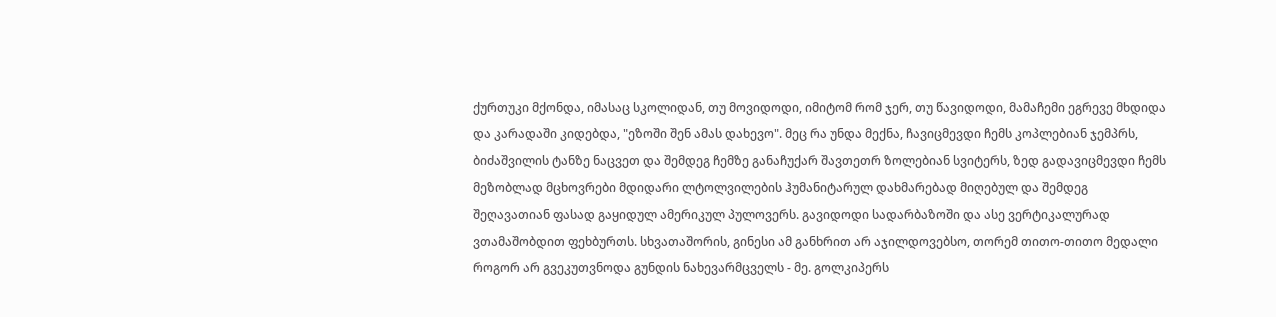ქურთუკი მქონდა, იმასაც სკოლიდან, თუ მოვიდოდი, იმიტომ რომ ჯერ, თუ წავიდოდი, მამაჩემი ეგრევე მხდიდა და კარადაში კიდებდა, "ეზოში შენ ამას დახევო". მეც რა უნდა მექნა, ჩავიცმევდი ჩემს კოპლებიან ჯემპრს, ბიძაშვილის ტანზე ნაცვეთ და შემდეგ ჩემზე განაჩუქარ შავთეთრ ზოლებიან სვიტერს, ზედ გადავიცმევდი ჩემს მეზობლად მცხოვრები მდიდარი ლტოლვილების ჰუმანიტარულ დახმარებად მიღებულ და შემდეგ შეღავათიან ფასად გაყიდულ ამერიკულ პულოვერს. გავიდოდი სადარბაზოში და ასე ვერტიკალურად ვთამაშობდით ფეხბურთს. სხვათაშორის, გინესი ამ განხრით არ აჯილდოვებსო, თორემ თითო-თითო მედალი როგორ არ გვეკუთვნოდა გუნდის ნახევარმცველს - მე. გოლკიპერს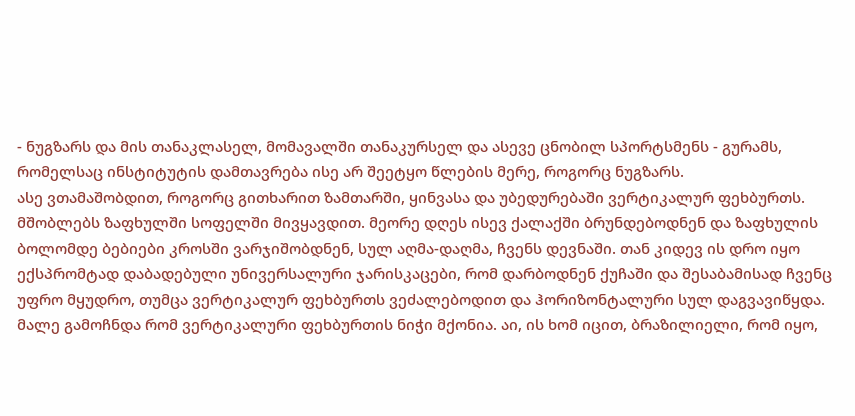- ნუგზარს და მის თანაკლასელ, მომავალში თანაკურსელ და ასევე ცნობილ სპორტსმენს - გურამს, რომელსაც ინსტიტუტის დამთავრება ისე არ შეეტყო წლების მერე, როგორც ნუგზარს.
ასე ვთამაშობდით, როგორც გითხარით ზამთარში, ყინვასა და უბედურებაში ვერტიკალურ ფეხბურთს. მშობლებს ზაფხულში სოფელში მივყავდით. მეორე დღეს ისევ ქალაქში ბრუნდებოდნენ და ზაფხულის ბოლომდე ბებიები კროსში ვარჯიშობდნენ, სულ აღმა-დაღმა, ჩვენს დევნაში. თან კიდევ ის დრო იყო ექსპრომტად დაბადებული უნივერსალური ჯარისკაცები, რომ დარბოდნენ ქუჩაში და შესაბამისად ჩვენც უფრო მყუდრო, თუმცა ვერტიკალურ ფეხბურთს ვეძალებოდით და ჰორიზონტალური სულ დაგვავიწყდა. მალე გამოჩნდა რომ ვერტიკალური ფეხბურთის ნიჭი მქონია. აი, ის ხომ იცით, ბრაზილიელი, რომ იყო,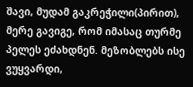შავი, მუდამ გაკრეჭილი(პირით), მერე გავიგე, რომ იმასაც თურმე პელეს ეძახდნენ. მეზობლებს ისე ვუყვარდი,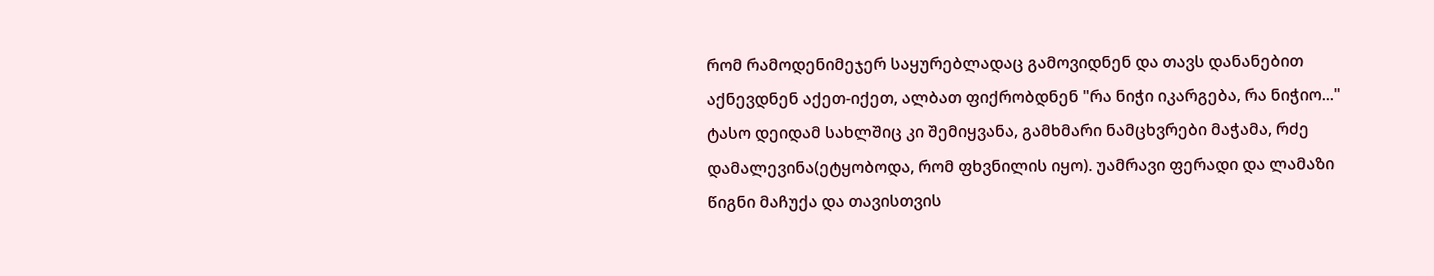რომ რამოდენიმეჯერ საყურებლადაც გამოვიდნენ და თავს დანანებით აქნევდნენ აქეთ-იქეთ, ალბათ ფიქრობდნენ "რა ნიჭი იკარგება, რა ნიჭიო..." ტასო დეიდამ სახლშიც კი შემიყვანა, გამხმარი ნამცხვრები მაჭამა, რძე დამალევინა(ეტყობოდა, რომ ფხვნილის იყო). უამრავი ფერადი და ლამაზი წიგნი მაჩუქა და თავისთვის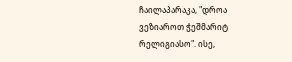ჩაილაპარაკა, "დროა ვეზიაროთ ჭეშმარიტ რელიგიასო". ისე,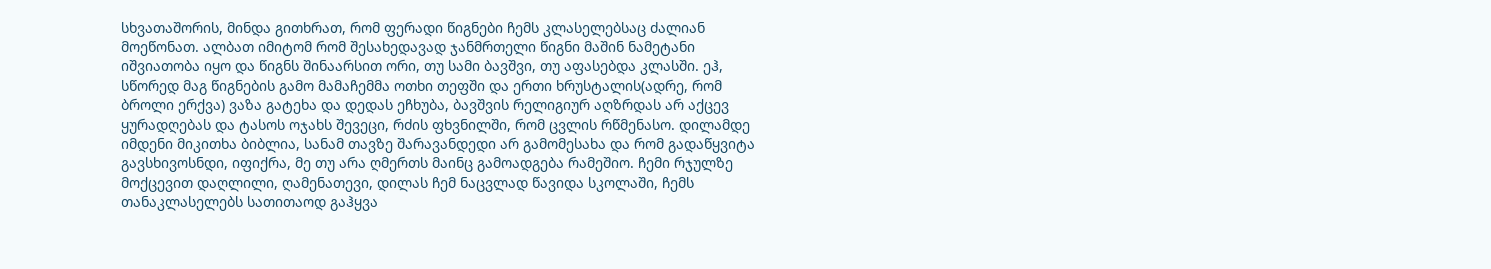სხვათაშორის, მინდა გითხრათ, რომ ფერადი წიგნები ჩემს კლასელებსაც ძალიან მოეწონათ. ალბათ იმიტომ რომ შესახედავად ჯანმრთელი წიგნი მაშინ ნამეტანი იშვიათობა იყო და წიგნს შინაარსით ორი, თუ სამი ბავშვი, თუ აფასებდა კლასში. ეჰ, სწორედ მაგ წიგნების გამო მამაჩემმა ოთხი თეფში და ერთი ხრუსტალის(ადრე, რომ ბროლი ერქვა) ვაზა გატეხა და დედას ეჩხუბა, ბავშვის რელიგიურ აღზრდას არ აქცევ ყურადღებას და ტასოს ოჯახს შევეცი, რძის ფხვნილში, რომ ცვლის რწმენასო. დილამდე იმდენი მიკითხა ბიბლია, სანამ თავზე შარავანდედი არ გამომესახა და რომ გადაწყვიტა გავსხივოსნდი, იფიქრა, მე თუ არა ღმერთს მაინც გამოადგება რამეშიო. ჩემი რჯულზე მოქცევით დაღლილი, ღამენათევი, დილას ჩემ ნაცვლად წავიდა სკოლაში, ჩემს თანაკლასელებს სათითაოდ გაჰყვა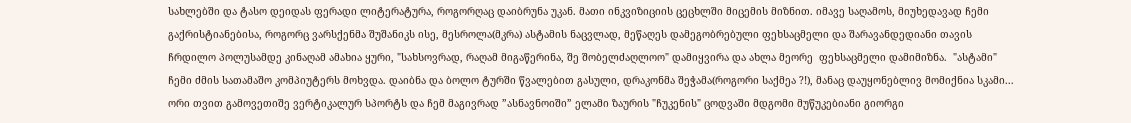სახლებში და ტასო დეიდას ფერადი ლიტერატურა, როგორღაც დაიბრუნა უკან. მათი ინკვიზიციის ცეცხლში მიცემის მიზნით. იმავე საღამოს, მიუხედავად ჩემი გაქრისტიანებისა, როგორც ვარსქენმა შუშანიკს ისე, მესროლა(მკრა) ასტამის ნაცვლად, მეწაღეს დამეგობრებული ფეხსაცმელი და შარავანდედიანი თავის ჩრდილო პოლუსამდე კინაღამ ამახია ყური, "სახსოვრად, რაღამ მიგაწერინა, შე შობელძაღლოო" დამიყვირა და ახლა მეორე  ფეხსაცმელი დამიმიზნა.  "ასტამი" ჩემი ძმის სათამაშო კომპიუტერს მოხვდა. დაიბნა და ბოლო ტურში წვალებით გასული, დრაკონმა შეჭამა(როგორი საქმეა ?!), მანაც დაუყონებლივ მომიქნია სკამი...
ორი თვით გამოვეთიშე ვერტიკალურ სპორტს და ჩემ მაგივრად ”ასნავნოიში” ელამი ზაურის "ჩუკენის" ცოდვაში მდგომი მუწუკებიანი გიორგი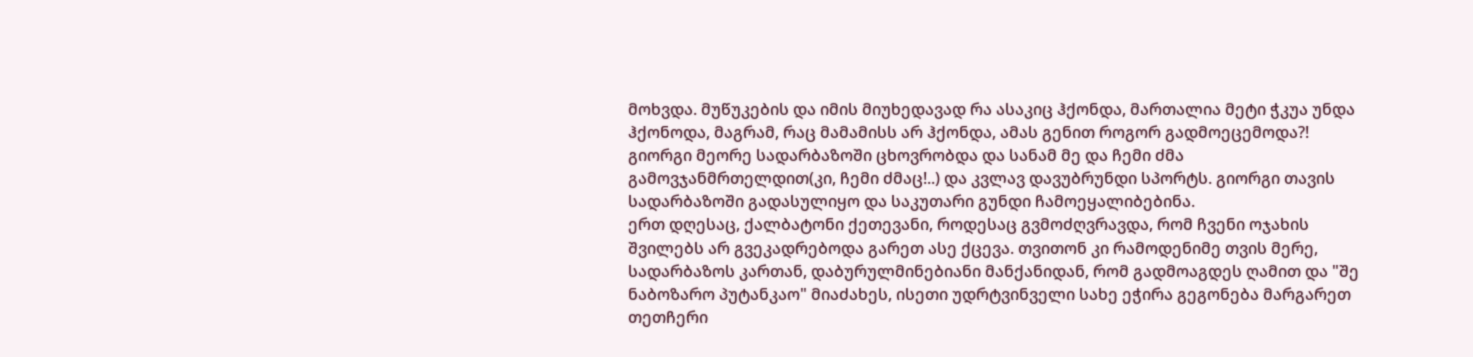მოხვდა. მუწუკების და იმის მიუხედავად რა ასაკიც ჰქონდა, მართალია მეტი ჭკუა უნდა ჰქონოდა, მაგრამ, რაც მამამისს არ ჰქონდა, ამას გენით როგორ გადმოეცემოდა?! გიორგი მეორე სადარბაზოში ცხოვრობდა და სანამ მე და ჩემი ძმა გამოვჯანმრთელდით(კი, ჩემი ძმაც!..) და კვლავ დავუბრუნდი სპორტს. გიორგი თავის სადარბაზოში გადასულიყო და საკუთარი გუნდი ჩამოეყალიბებინა.
ერთ დღესაც, ქალბატონი ქეთევანი, როდესაც გვმოძღვრავდა, რომ ჩვენი ოჯახის შვილებს არ გვეკადრებოდა გარეთ ასე ქცევა. თვითონ კი რამოდენიმე თვის მერე, სადარბაზოს კართან, დაბურულმინებიანი მანქანიდან, რომ გადმოაგდეს ღამით და "შე ნაბოზარო პუტანკაო" მიაძახეს, ისეთი უდრტვინველი სახე ეჭირა გეგონება მარგარეთ თეთჩერი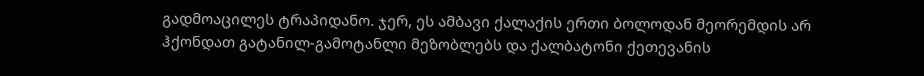გადმოაცილეს ტრაპიდანო. ჯერ, ეს ამბავი ქალაქის ერთი ბოლოდან მეორემდის არ ჰქონდათ გატანილ-გამოტანლი მეზობლებს და ქალბატონი ქეთევანის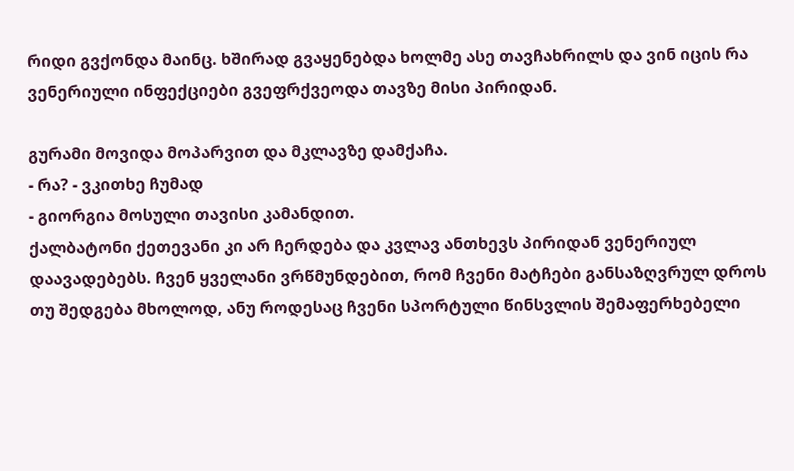რიდი გვქონდა მაინც. ხშირად გვაყენებდა ხოლმე ასე თავჩახრილს და ვინ იცის რა ვენერიული ინფექციები გვეფრქვეოდა თავზე მისი პირიდან.

გურამი მოვიდა მოპარვით და მკლავზე დამქაჩა.
- რა? - ვკითხე ჩუმად
- გიორგია მოსული თავისი კამანდით.
ქალბატონი ქეთევანი კი არ ჩერდება და კვლავ ანთხევს პირიდან ვენერიულ დაავადებებს. ჩვენ ყველანი ვრწმუნდებით, რომ ჩვენი მატჩები განსაზღვრულ დროს თუ შედგება მხოლოდ, ანუ როდესაც ჩვენი სპორტული წინსვლის შემაფერხებელი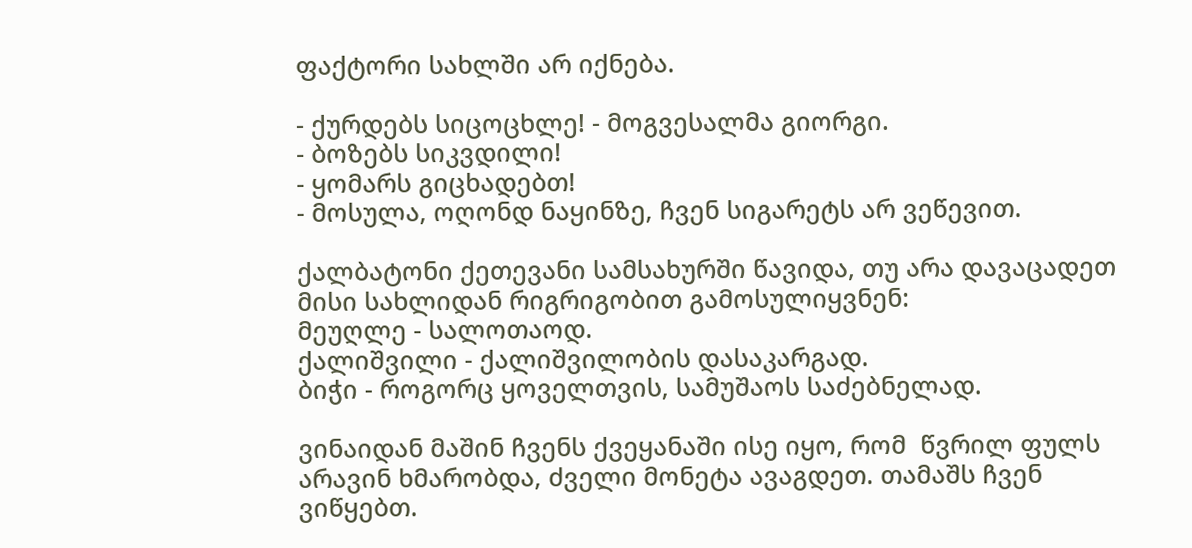ფაქტორი სახლში არ იქნება.

- ქურდებს სიცოცხლე! - მოგვესალმა გიორგი.
- ბოზებს სიკვდილი!
- ყომარს გიცხადებთ!
- მოსულა, ოღონდ ნაყინზე, ჩვენ სიგარეტს არ ვეწევით.

ქალბატონი ქეთევანი სამსახურში წავიდა, თუ არა დავაცადეთ მისი სახლიდან რიგრიგობით გამოსულიყვნენ:
მეუღლე - სალოთაოდ.
ქალიშვილი - ქალიშვილობის დასაკარგად.
ბიჭი - როგორც ყოველთვის, სამუშაოს საძებნელად.

ვინაიდან მაშინ ჩვენს ქვეყანაში ისე იყო, რომ  წვრილ ფულს არავინ ხმარობდა, ძველი მონეტა ავაგდეთ. თამაშს ჩვენ ვიწყებთ.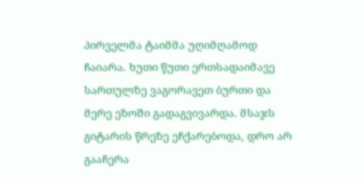პირველმა ტაიმმა უღიმღამოდ ჩაიარა. ხუთი წუთი ერთსადაიმავე სართულზე ვაგორავეთ ბურთი და მერე ეზოში გადაგვივარდა. მსაჯს გიტარის წრეზე ეჩქარებოდა, დრო არ გააჩერა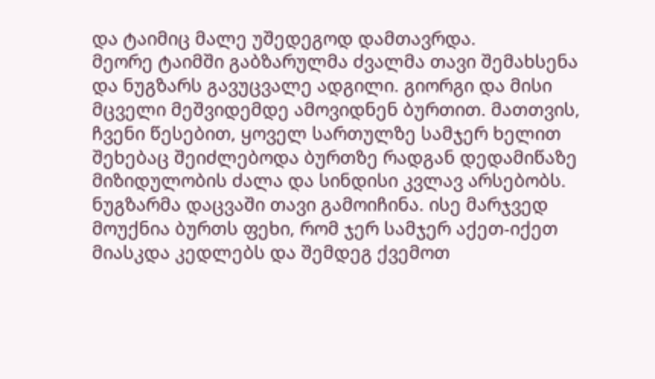და ტაიმიც მალე უშედეგოდ დამთავრდა.
მეორე ტაიმში გაბზარულმა ძვალმა თავი შემახსენა და ნუგზარს გავუცვალე ადგილი. გიორგი და მისი მცველი მეშვიდემდე ამოვიდნენ ბურთით. მათთვის, ჩვენი წესებით, ყოველ სართულზე სამჯერ ხელით შეხებაც შეიძლებოდა ბურთზე რადგან დედამიწაზე მიზიდულობის ძალა და სინდისი კვლავ არსებობს.
ნუგზარმა დაცვაში თავი გამოიჩინა. ისე მარჯვედ მოუქნია ბურთს ფეხი, რომ ჯერ სამჯერ აქეთ-იქეთ მიასკდა კედლებს და შემდეგ ქვემოთ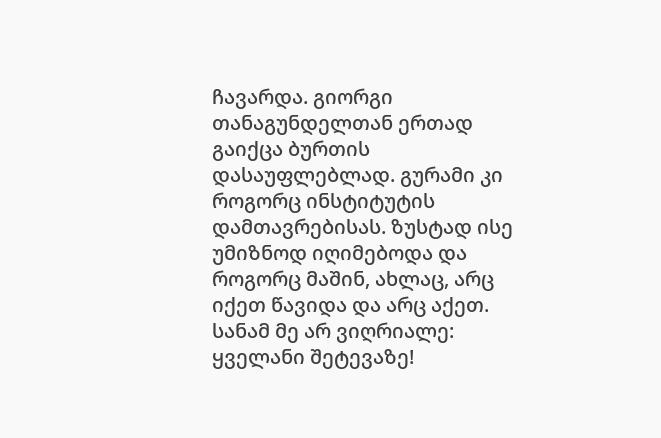ჩავარდა. გიორგი თანაგუნდელთან ერთად გაიქცა ბურთის დასაუფლებლად. გურამი კი როგორც ინსტიტუტის დამთავრებისას. ზუსტად ისე უმიზნოდ იღიმებოდა და როგორც მაშინ, ახლაც, არც იქეთ წავიდა და არც აქეთ. სანამ მე არ ვიღრიალე: ყველანი შეტევაზე!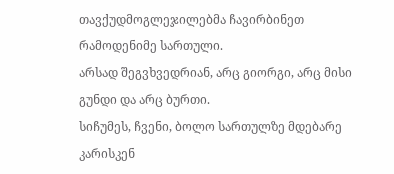თავქუდმოგლეჯილებმა ჩავირბინეთ რამოდენიმე სართული.
არსად შეგვხვედრიან, არც გიორგი, არც მისი გუნდი და არც ბურთი.
სიჩუმეს, ჩვენი, ბოლო სართულზე მდებარე კარისკენ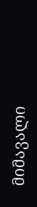მიმავალი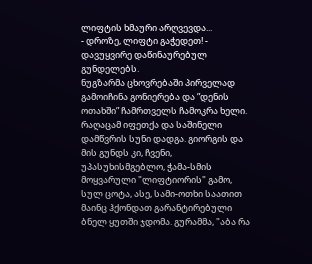ლიფტის ხმაური არღვევდა...
- დროზე, ლიფტი გაჭედეთ! - დავუყვირე დაწინაურებულ გუნდელებს.
ნუგზარმა ცხოვრებაში პირველად გამოიჩინა გონიერება და ”დენის ოთახში” ჩამრთველს ჩამოკრა ხელი. რაღაცამ იფეთქა და საშინელი დამწვრის სუნი დადგა. გიორგის და მის გუნდს კი, ჩვენი, უპასუხისმგებლო, ჭამა-სმის მოყვარული "ლიფტიორის" გამო, სულ ცოტა, ასე, სამი-ოთხი საათით მაინც ჰქონდათ გარანტირებული ბნელ ყუთში ჯდომა. გურამმა, "აბა რა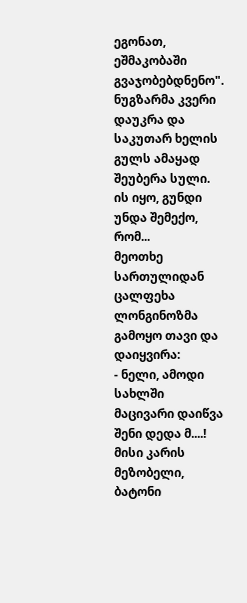ეგონათ, ეშმაკობაში გვაჯობებდნენო". ნუგზარმა კვერი დაუკრა და საკუთარ ხელის გულს ამაყად შეუბერა სული. ის იყო, გუნდი უნდა შემექო, რომ...
მეოთხე სართულიდან ცალფეხა ლონგინოზმა გამოყო თავი და დაიყვირა:
- ნელი, ამოდი სახლში მაცივარი დაიწვა შენი დედა მ....!
მისი კარის მეზობელი, ბატონი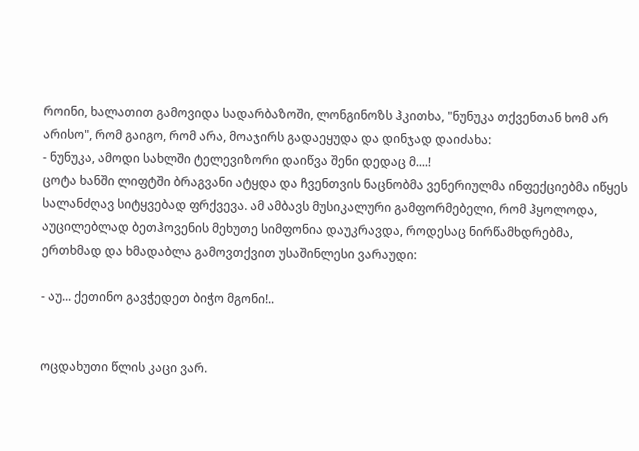როინი, ხალათით გამოვიდა სადარბაზოში, ლონგინოზს ჰკითხა, "ნუნუკა თქვენთან ხომ არ არისო", რომ გაიგო, რომ არა, მოაჯირს გადაეყუდა და დინჯად დაიძახა:
- ნუნუკა, ამოდი სახლში ტელევიზორი დაიწვა შენი დედაც მ....!
ცოტა ხანში ლიფტში ბრაგვანი ატყდა და ჩვენთვის ნაცნობმა ვენერიულმა ინფექციებმა იწყეს სალანძღავ სიტყვებად ფრქვევა. ამ ამბავს მუსიკალური გამფორმებელი, რომ ჰყოლოდა, აუცილებლად ბეთჰოვენის მეხუთე სიმფონია დაუკრავდა, როდესაც ნირწამხდრებმა, ერთხმად და ხმადაბლა გამოვთქვით უსაშინლესი ვარაუდი:

- აუ... ქეთინო გავჭედეთ ბიჭო მგონი!..


ოცდახუთი წლის კაცი ვარ.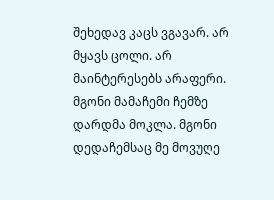შეხედავ კაცს ვგავარ. არ მყავს ცოლი. არ მაინტერესებს არაფერი. მგონი მამაჩემი ჩემზე დარდმა მოკლა. მგონი დედაჩემსაც მე მოვუღე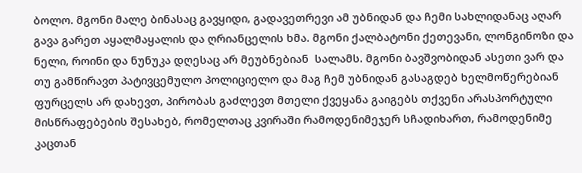ბოლო. მგონი მალე ბინასაც გავყიდი, გადავეთრევი ამ უბნიდან და ჩემი სახლიდანაც აღარ გავა გარეთ აყალმაყალის და ღრიანცელის ხმა. მგონი ქალბატონი ქეთევანი, ლონგინოზი და ნელი, როინი და ნუნუკა დღესაც არ მეუბნებიან  სალამს. მგონი ბავშვობიდან ასეთი ვარ და თუ გამწირავთ პატივცემულო პოლიციელო და მაგ ჩემ უბნიდან გასაგდებ ხელმოწერებიან ფურცელს არ დახევთ, პირობას გაძლევთ მთელი ქვეყანა გაიგებს თქვენი არასპორტული მისწრაფებების შესახებ, რომელთაც კვირაში რამოდენიმეჯერ სჩადიხართ, რამოდენიმე კაცთან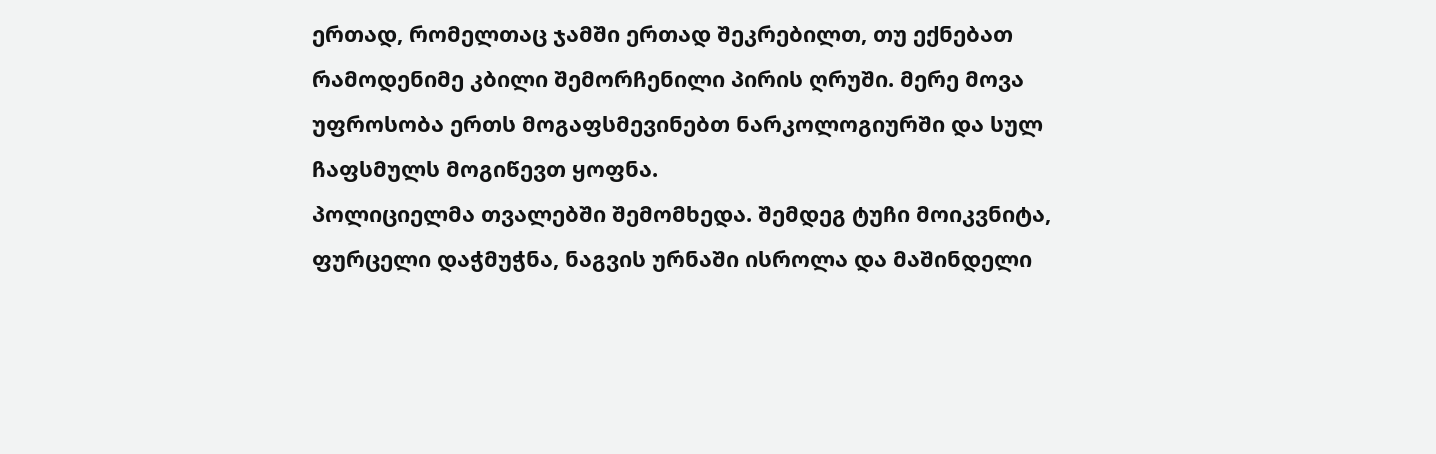ერთად, რომელთაც ჯამში ერთად შეკრებილთ, თუ ექნებათ რამოდენიმე კბილი შემორჩენილი პირის ღრუში. მერე მოვა უფროსობა ერთს მოგაფსმევინებთ ნარკოლოგიურში და სულ ჩაფსმულს მოგიწევთ ყოფნა.
პოლიციელმა თვალებში შემომხედა. შემდეგ ტუჩი მოიკვნიტა, ფურცელი დაჭმუჭნა, ნაგვის ურნაში ისროლა და მაშინდელი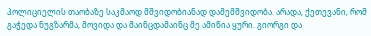პოლიციელის თაობაზე საკმაოდ მშვიდობიანად დამემშვიდობა. არადა, ქეთევანი, რომ გაჭედა ნუგზარმა, მოვიდა და მაინცდამაინც მე ამიწია ყური. გიორგი და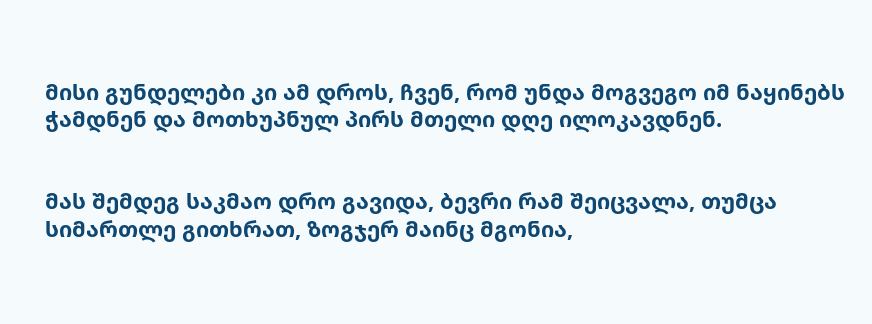მისი გუნდელები კი ამ დროს, ჩვენ, რომ უნდა მოგვეგო იმ ნაყინებს ჭამდნენ და მოთხუპნულ პირს მთელი დღე ილოკავდნენ.


მას შემდეგ საკმაო დრო გავიდა, ბევრი რამ შეიცვალა, თუმცა სიმართლე გითხრათ, ზოგჯერ მაინც მგონია,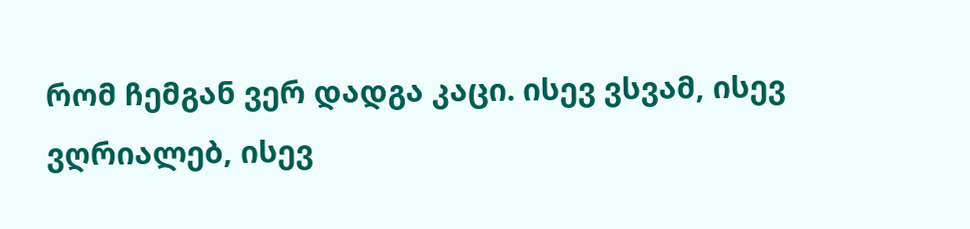რომ ჩემგან ვერ დადგა კაცი. ისევ ვსვამ, ისევ ვღრიალებ, ისევ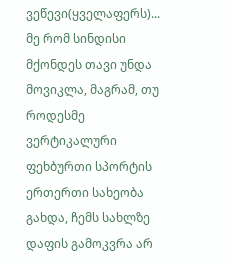ვეწევი(ყველაფერს)... მე რომ სინდისი მქონდეს თავი უნდა მოვიკლა, მაგრამ, თუ როდესმე ვერტიკალური ფეხბურთი სპორტის ერთერთი სახეობა გახდა, ჩემს სახლზე დაფის გამოკვრა არ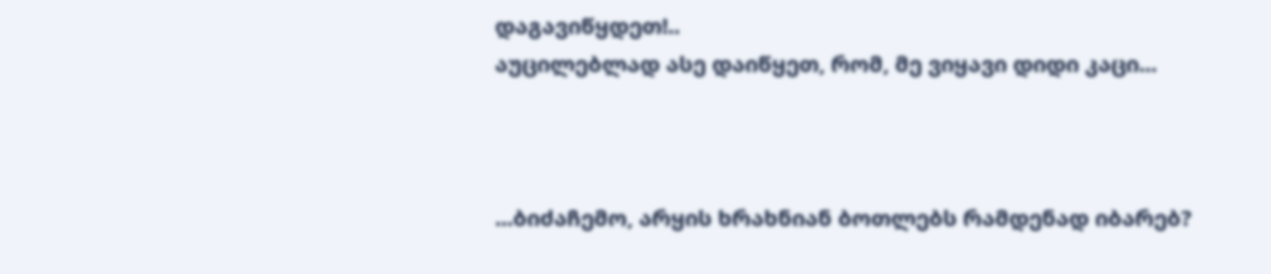დაგავიწყდეთ!..
აუცილებლად ასე დაიწყეთ, რომ, მე ვიყავი დიდი კაცი...



...ბიძაჩემო, არყის ხრახნიან ბოთლებს რამდენად იბარებ?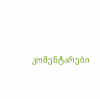კომენტარები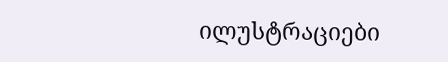ილუსტრაციები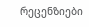რეცენზიები